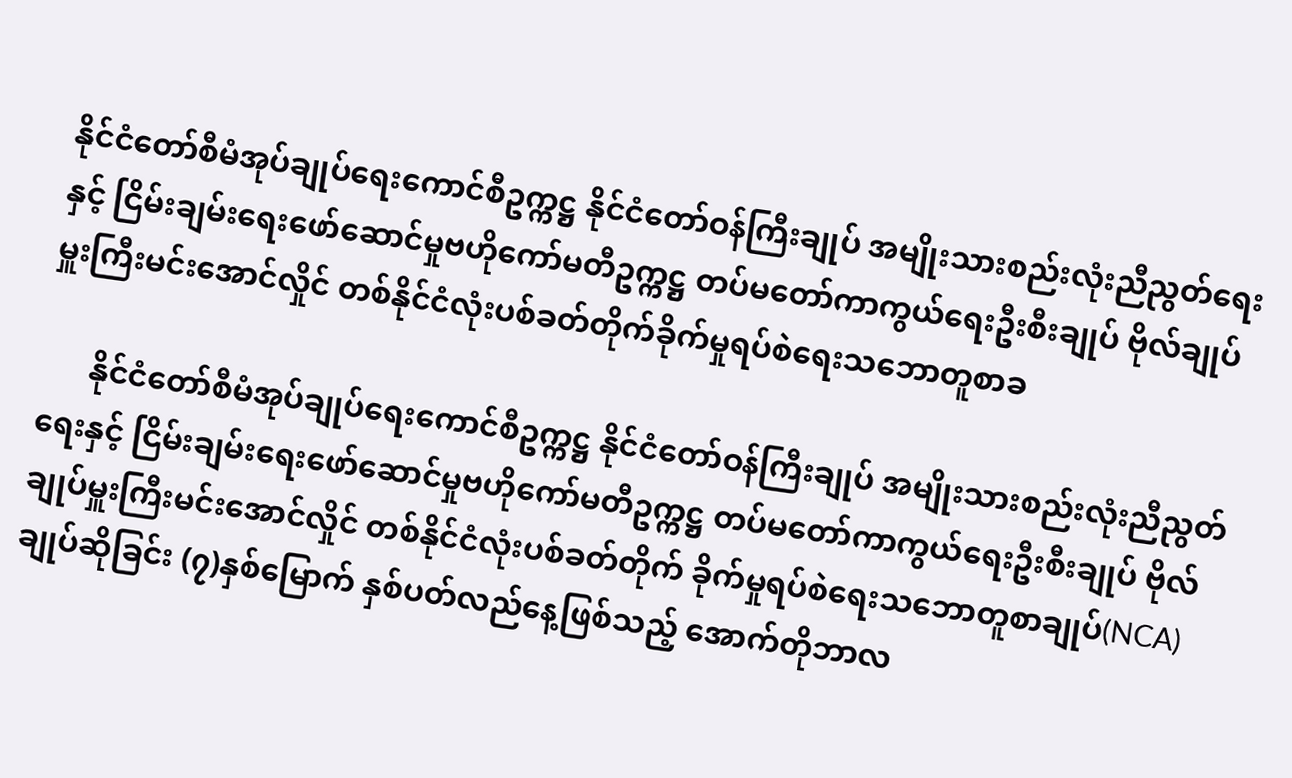နိုင်ငံတော်စီမံအုပ်ချုပ်ရေးကောင်စီဥက္ကဋ္ဌ နိုင်ငံတော်ဝန်ကြီးချုပ် အမျိုးသားစည်းလုံးညီညွတ်ရေးနှင့် ငြိမ်းချမ်းရေးဖော်ဆောင်မှုဗဟိုကော်မတီဥက္ကဋ္ဌ တပ်မတော်ကာကွယ်ရေးဦးစီးချုပ် ဗိုလ်ချုပ်မှူးကြီးမင်းအောင်လှိုင် တစ်နိုင်ငံလုံးပစ်ခတ်တိုက်ခိုက်မှုရပ်စဲရေးသဘောတူစာခ

      နိုင်ငံတော်စီမံအုပ်ချုပ်ရေးကောင်စီဥက္ကဋ္ဌ နိုင်ငံတော်ဝန်ကြီးချုပ် အမျိုးသားစည်းလုံးညီညွတ်ရေးနှင့် ငြိမ်းချမ်းရေးဖော်ဆောင်မှုဗဟိုကော်မတီဥက္ကဋ္ဌ တပ်မတော်ကာကွယ်ရေးဦးစီးချုပ် ဗိုလ်ချုပ်မှူးကြီးမင်းအောင်လှိုင် တစ်နိုင်ငံလုံးပစ်ခတ်တိုက် ခိုက်မှုရပ်စဲရေးသဘောတူစာချုပ်(NCA) ချုပ်ဆိုခြင်း (၇)နှစ်မြောက် နှစ်ပတ်လည်နေ့ဖြစ်သည့် အောက်တိုဘာလ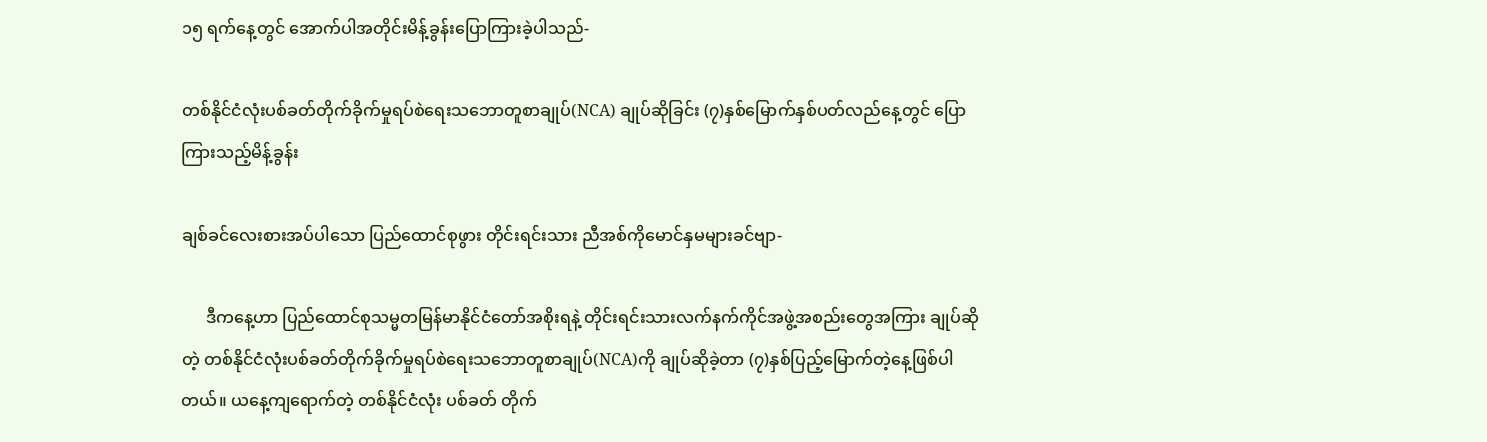၁၅ ရက်နေ့တွင် အောက်ပါအတိုင်းမိန့်ခွန်းပြောကြားခဲ့ပါသည်-

တစ်နိုင်ငံလုံးပစ်ခတ်တိုက်ခိုက်မှုရပ်စဲရေးသဘောတူစာချုပ်(NCA) ချုပ်ဆိုခြင်း (၇)နှစ်မြောက်နှစ်ပတ်လည်နေ့တွင် ပြောကြားသည့်မိန့်ခွန်း

ချစ်ခင်လေးစားအပ်ပါသော ပြည်ထောင်စုဖွား တိုင်းရင်းသား ညီအစ်ကိုမောင်နှမများခင်ဗျာ-

      ဒီကနေ့ဟာ ပြည်ထောင်စုသမ္မတမြန်မာနိုင်ငံတော်အစိုးရနဲ့ တိုင်းရင်းသားလက်နက်ကိုင်အဖွဲ့အစည်းတွေအကြား ချုပ်ဆိုတဲ့ တစ်နိုင်ငံလုံးပစ်ခတ်တိုက်ခိုက်မှုရပ်စဲရေးသဘောတူစာချုပ်(NCA)ကို ချုပ်ဆိုခဲ့တာ (၇)နှစ်ပြည့်မြောက်တဲ့နေ့ဖြစ်ပါတယ်။ ယနေ့ကျရောက်တဲ့ တစ်နိုင်ငံလုံး ပစ်ခတ် တိုက်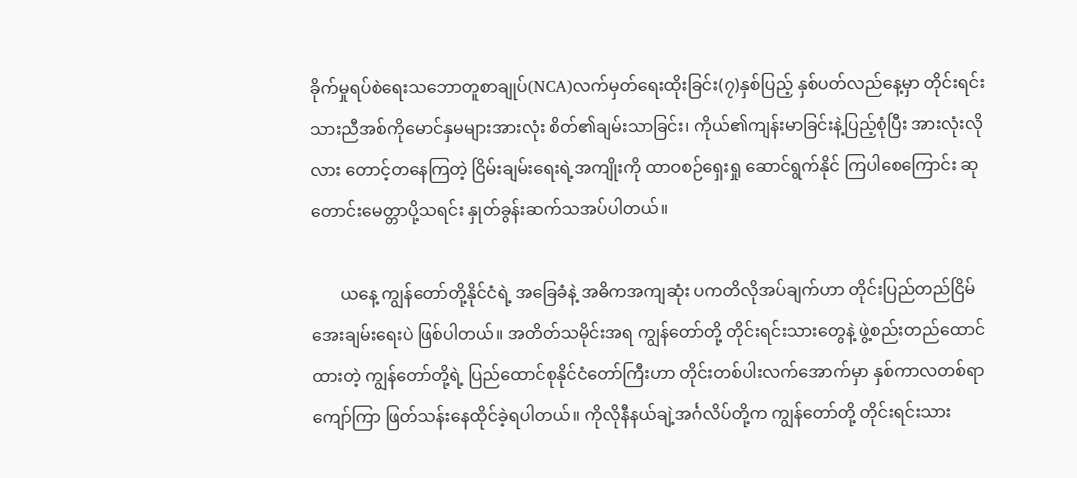ခိုက်မှုရပ်စဲရေးသဘောတူစာချုပ်(NCA)လက်မှတ်ရေးထိုးခြင်း(၇)နှစ်ပြည့် နှစ်ပတ်လည်နေ့မှာ တိုင်းရင်းသားညီအစ်ကိုမောင်နှမများအားလုံး စိတ်၏ချမ်းသာခြင်း၊ ကိုယ်၏ကျန်းမာခြင်းနဲ့ပြည့်စုံပြီး အားလုံးလိုလား တောင့်တနေကြတဲ့ ငြိမ်းချမ်းရေးရဲ့အကျိုးကို ထာဝစဉ်ရှေးရှု ဆောင်ရွက်နိုင် ကြပါစေကြောင်း ဆုတောင်းမေတ္တာပို့သရင်း နှုတ်ခွန်းဆက်သအပ်ပါတယ်။

       ယနေ့ ကျွန်တော်တို့နိုင်ငံရဲ့ အခြေခံနဲ့ အဓိကအကျဆုံး ပကတိလိုအပ်ချက်ဟာ တိုင်းပြည်တည်ငြိမ်အေးချမ်းရေးပဲ ဖြစ်ပါတယ်။ အတိတ်သမိုင်းအရ ကျွန်တော်တို့ တိုင်းရင်းသားတွေနဲ့ ဖွဲ့စည်းတည်ထောင်ထားတဲ့ ကျွန်တော်တို့ရဲ့ ပြည်ထောင်စုနိုင်ငံတော်ကြီးဟာ တိုင်းတစ်ပါးလက်အောက်မှာ နှစ်ကာလတစ်ရာကျော်ကြာ ဖြတ်သန်းနေထိုင်ခဲ့ရပါတယ်။ ကိုလိုနီနယ်ချဲ့အင်္ဂလိပ်တို့က ကျွန်တော်တို့ တိုင်းရင်းသား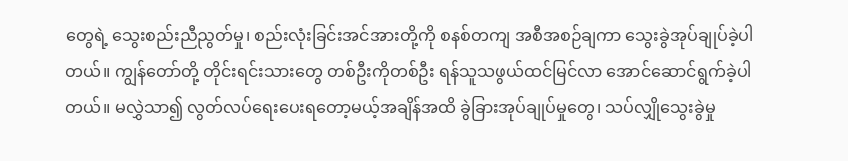တွေရဲ့ သွေးစည်းညီညွတ်မှု၊ စည်းလုံးခြင်းအင်အားတို့ကို စနစ်တကျ အစီအစဉ်ချကာ သွေးခွဲအုပ်ချုပ်ခဲ့ပါတယ်။ ကျွန်တော်တို့ တိုင်းရင်းသားတွေ တစ်ဦးကိုတစ်ဦး ရန်သူသဖွယ်ထင်မြင်လာ အောင်ဆောင်ရွက်ခဲ့ပါတယ်။ မလွှဲသာ၍ လွတ်လပ်ရေးပေးရတော့မယ့်အချိန်အထိ ခွဲခြားအုပ်ချုပ်မှုတွေ၊ သပ်လျှိုသွေးခွဲမှု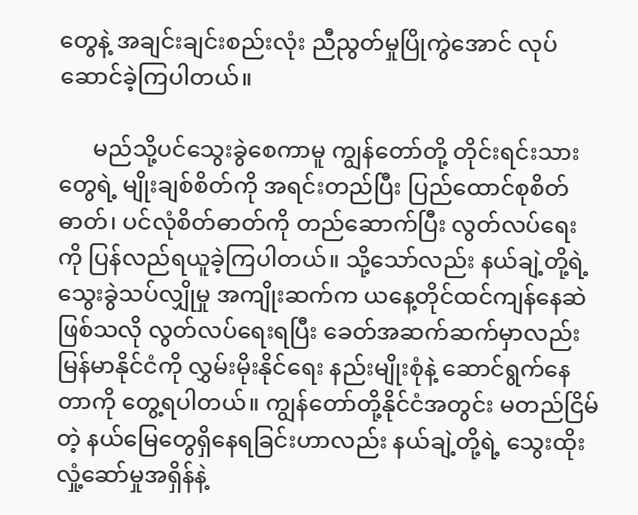တွေနဲ့ အချင်းချင်းစည်းလုံး ညီညွတ်မှုပြိုကွဲအောင် လုပ်ဆောင်ခဲ့ကြပါတယ်။

      မည်သို့ပင်သွေးခွဲစေကာမူ ကျွန်တော်တို့ တိုင်းရင်းသားတွေရဲ့ မျိုးချစ်စိတ်ကို အရင်းတည်ပြီး ပြည်ထောင်စုစိတ်ဓာတ်၊ ပင်လုံစိတ်ဓာတ်ကို တည်ဆောက်ပြီး လွတ်လပ်ရေးကို ပြန်လည်ရယူခဲ့ကြပါတယ်။ သို့သော်လည်း နယ်ချဲ့တို့ရဲ့ သွေးခွဲသပ်လျှိုမှု အကျိုးဆက်က ယနေ့တိုင်ထင်ကျန်နေဆဲ ဖြစ်သလို လွတ်လပ်ရေးရပြီး ခေတ်အဆက်ဆက်မှာလည်း မြန်မာနိုင်ငံကို လွှမ်းမိုးနိုင်ရေး နည်းမျိုးစုံနဲ့ ဆောင်ရွက်နေတာကို တွေ့ရပါတယ်။ ကျွန်တော်တို့နိုင်ငံအတွင်း မတည်ငြိမ်တဲ့ နယ်မြေတွေရှိနေရခြင်းဟာလည်း နယ်ချဲ့တို့ရဲ့ သွေးထိုးလှုံ့ဆော်မှုအရှိန်နဲ့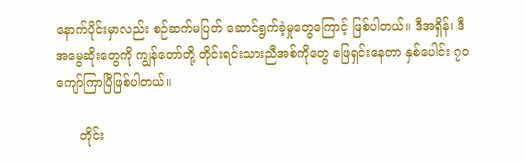နောက်ပိုင်းမှာလည်း စဉ်ဆက်မပြတ် ဆောင်ရွက်ခဲ့မှုတွေကြောင့် ဖြစ်ပါတယ်။ ဒီအရှိန်၊ ဒီအမွေဆိုးတွေကို ကျွန်တော်တို့ တိုင်းရင်းသားညီအစ်ကိုတွေ ဖြေရှင်းနေတာ နှစ်ပေါင်း ၇၀ ကျော်ကြာပြီဖြစ်ပါတယ်။

      တိုင်း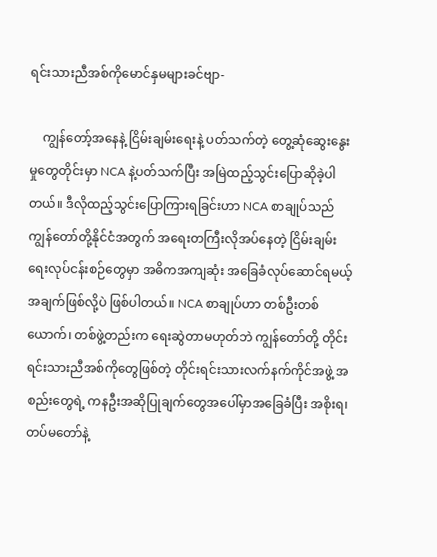ရင်းသားညီအစ်ကိုမောင်နှမများခင်ဗျာ-

    ကျွန်တော့်အနေနဲ့ ငြိမ်းချမ်းရေးနဲ့ ပတ်သက်တဲ့ တွေ့ဆုံဆွေးနွေးမှုတွေတိုင်းမှာ NCA နဲ့ပတ်သက်ပြီး အမြဲထည့်သွင်းပြောဆိုခဲ့ပါတယ်။ ဒီလိုထည့်သွင်းပြောကြားရခြင်းဟာ NCA စာချုပ်သည် ကျွန်တော်တို့နိုင်ငံအတွက် အရေးတကြီးလိုအပ်နေတဲ့ ငြိမ်းချမ်း ရေးလုပ်ငန်းစဉ်တွေမှာ အဓိကအကျဆုံး အခြေခံလုပ်ဆောင်ရမယ့်အချက်ဖြစ်လို့ပဲ ဖြစ်ပါတယ်။ NCA စာချုပ်ဟာ တစ်ဦးတစ်ယောက်၊ တစ်ဖွဲ့တည်းက ရေးဆွဲတာမဟုတ်ဘဲ ကျွန်တော်တို့ တိုင်းရင်းသားညီအစ်ကိုတွေဖြစ်တဲ့ တိုင်းရင်းသားလက်နက်ကိုင်အဖွဲ့ အစည်းတွေရဲ့ ကနဦးအဆိုပြုချက်တွေအပေါ်မှာအခြေခံပြီး အစိုးရ၊ တပ်မတော်နဲ့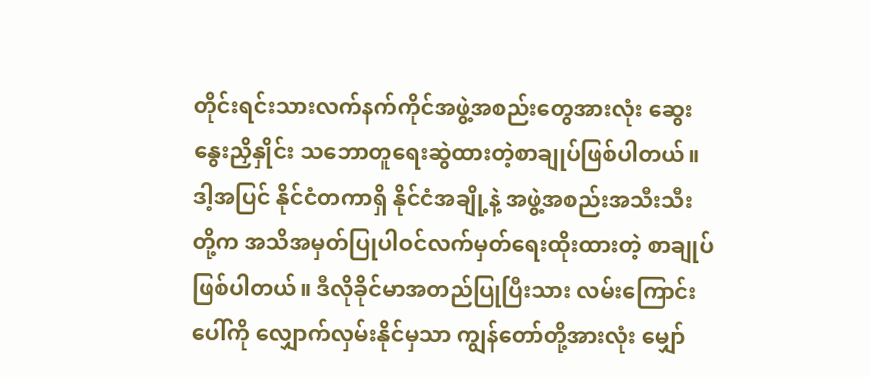တိုင်းရင်းသားလက်နက်ကိုင်အဖွဲ့အစည်းတွေအားလုံး ဆွေးနွေးညှိနှိုင်း သဘောတူရေးဆွဲထားတဲ့စာချုပ်ဖြစ်ပါတယ်။ ဒါ့အပြင် နိုင်ငံတကာရှိ နိုင်ငံအချို့နဲ့ အဖွဲ့အစည်းအသီးသီးတို့က အသိအမှတ်ပြုပါဝင်လက်မှတ်ရေးထိုးထားတဲ့ စာချုပ်ဖြစ်ပါတယ်။ ဒီလိုခိုင်မာအတည်ပြုပြီးသား လမ်းကြောင်းပေါ်ကို လျှောက်လှမ်းနိုင်မှသာ ကျွန်တော်တို့အားလုံး မျှော်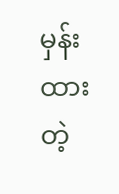မှန်းထားတဲ့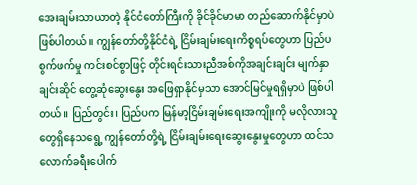အေးချမ်းသာယာတဲ့ နိုင်ငံတော်ကြီးကို ခိုင်ခိုင်မာမာ တည်ဆောက်နိုင်မှာပဲဖြစ်ပါတယ်။ ကျွန်တော်တို့နိုင်ငံရဲ့ ငြိမ်းချမ်းရေးကိစ္စရပ်တွေဟာ ပြည်ပစွက်ဖက်မှု ကင်းစင်စွာဖြင့် တိုင်းရင်းသားညီအစ်ကိုအချင်းချင်း မျက်နှာချင်းဆိုင် တွေ့ဆုံဆွေးနွေး အဖြေရှာနိုင်မှသာ အောင်မြင်မှုရရှိမှာပဲ ဖြစ်ပါတယ်။ ပြည်တွင်း၊ ပြည်ပက မြန်မာ့ငြိမ်းချမ်းရေးအကျိုးကို မလိုလားသူတွေရှိနေသရွေ့ ကျွန်တော်တို့ရဲ့ ငြိမ်းချမ်းရေးဆွေးနွေးမှုတွေဟာ ထင်သလောက်ခရီးပေါက်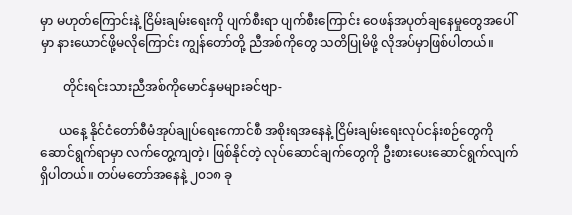မှာ မဟုတ်ကြောင်းနဲ့ ငြိမ်းချမ်းရေးကို ပျက်စီးရာ ပျက်စီးကြောင်း ဝေဖန်အပုတ်ချနေမှုတွေအပေါ်မှာ နားယောင်ဖို့မလိုကြောင်း ကျွန်တော်တို့ ညီအစ်ကိုတွေ သတိပြုမိဖို့ လိုအပ်မှာဖြစ်ပါတယ်။

       တိုင်းရင်းသားညီအစ်ကိုမောင်နှမများခင်ဗျာ-

      ယနေ့ နိုင်ငံတော်စီမံအုပ်ချုပ်ရေးကောင်စီ အစိုးရအနေနဲ့ ငြိမ်းချမ်းရေးလုပ်ငန်းစဉ်တွေကို ဆောင်ရွက်ရာမှာ လက်တွေ့ကျတဲ့၊ ဖြစ်နိုင်တဲ့ လုပ်ဆောင်ချက်တွေကို ဦးစားပေးဆောင်ရွက်လျက်ရှိပါတယ်။ တပ်မတော်အနေနဲ့ ၂၀၁၈ ခု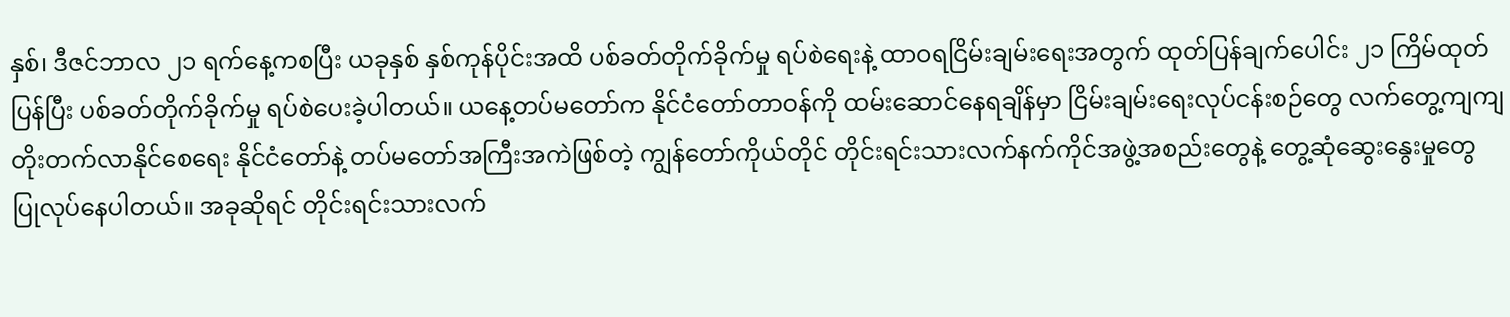နှစ်၊ ဒီဇင်ဘာလ ၂၁ ရက်နေ့ကစပြီး ယခုနှစ် နှစ်ကုန်ပိုင်းအထိ ပစ်ခတ်တိုက်ခိုက်မှု ရပ်စဲရေးနဲ့ ထာဝရငြိမ်းချမ်းရေးအတွက် ထုတ်ပြန်ချက်ပေါင်း ၂၁ ကြိမ်ထုတ်ပြန်ပြီး ပစ်ခတ်တိုက်ခိုက်မှု ရပ်စဲပေးခဲ့ပါတယ်။ ယနေ့တပ်မတော်က နိုင်ငံတော်တာဝန်ကို ထမ်းဆောင်နေရချိန်မှာ ငြိမ်းချမ်းရေးလုပ်ငန်းစဉ်တွေ လက်တွေ့ကျကျ တိုးတက်လာနိုင်စေရေး နိုင်ငံတော်နဲ့ တပ်မတော်အကြီးအကဲဖြစ်တဲ့ ကျွန်တော်ကိုယ်တိုင် တိုင်းရင်းသားလက်နက်ကိုင်အဖွဲ့အစည်းတွေနဲ့ တွေ့ဆုံဆွေးနွေးမှုတွေ ပြုလုပ်နေပါတယ်။ အခုဆိုရင် တိုင်းရင်းသားလက်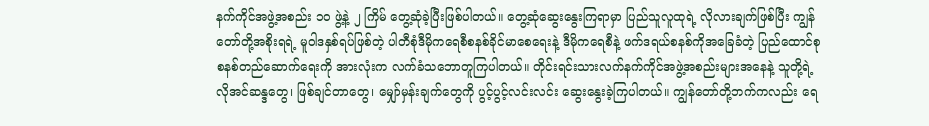နက်ကိုင်အဖွဲ့အစည်း ၁၀ ဖွဲ့နဲ့ ၂ ကြိမ် တွေ့ဆုံခဲ့ပြီးဖြစ်ပါတယ်။ တွေ့ဆုံဆွေးနွေးကြရာမှာ ပြည်သူလူထုရဲ့ လိုလားချက်ဖြစ်ပြီး ကျွန်တော်တို့အစိုးရရဲ့ မူဝါဒနှစ်ရပ်ဖြစ်တဲ့ ပါတီစုံဒီမိုကရေစီစနစ်ခိုင်မာစေရေးနဲ့ ဒီမိုကရေစီနဲ့ ဖက်ဒရယ်စနစ်ကိုအခြေခံတဲ့ ပြည်ထောင်စုစနစ်တည်ဆောက်ရေးကို အားလုံးက လက်ခံသဘောတူကြပါတယ်။ တိုင်းရင်းသားလက်နက်ကိုင်အဖွဲ့အစည်းများအနေနဲ့ သူတို့ရဲ့လိုအင်ဆန္ဒတွေ၊ ဖြစ်ချင်တာတွေ၊ မျှော်မှန်းချက်တွေကို ပွင့်ပွင့်လင်းလင်း ဆွေးနွေးခဲ့ကြပါတယ်။ ကျွန်တော်တို့ဘက်ကလည်း ရေ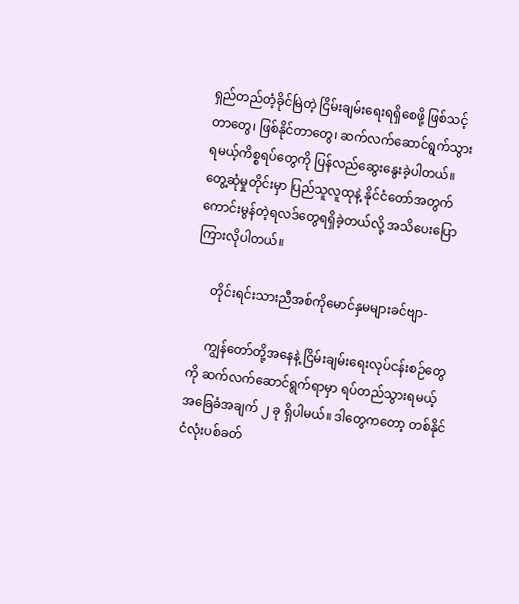ရှည်တည်တံ့ခိုင်မြဲတဲ့ ငြိမ်းချမ်းရေးရရှိစေဖို့ ဖြစ်သင့်တာတွေ၊ ဖြစ်နိုင်တာတွေ၊ ဆက်လက်ဆောင်ရွက်သွားရမယ့်ကိစ္စရပ်တွေကို ပြန်လည်ဆွေးနွေးခဲ့ပါတယ်။ တွေ့ဆုံမှုတိုင်းမှာ ပြည်သူလူထုနဲ့ နိုင်ငံတော်အတွက် ကောင်းမွန်တဲ့ရလဒ်တွေရရှိခဲ့တယ်လို့ အသိပေးပြောကြားလိုပါတယ်။

     တိုင်းရင်းသားညီအစ်ကိုမောင်နှမများခင်ဗျာ-

     ကျွန်တော်တို့အနေနဲ့ ငြိမ်းချမ်းရေးလုပ်ငန်းစဉ်တွေကို ဆက်လက်ဆောင်ရွက်ရာမှာ ရပ်တည်သွားရမယ့် အခြေခံအချက် ၂ ခု ရှိပါမယ်။ ဒါတွေကတော့ တစ်နိုင်ငံလုံးပစ်ခတ်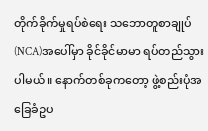တိုက်ခိုက်မှုရပ်စဲရေး သဘောတူစာချုပ်(NCA)အပေါ်မှာ ခိုင်ခိုင်မာမာ ရပ်တည်သွားပါမယ်။ နောက်တစ်ခုကတော့ ဖွဲ့စည်းပုံအခြေခံဥပ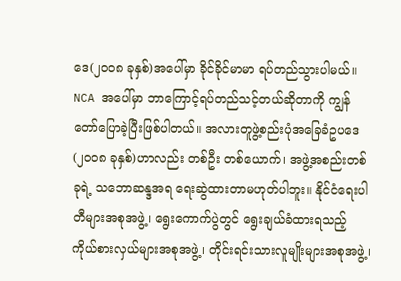ဒေ(၂၀၀၈ ခုနှစ်)အပေါ်မှာ ခိုင်ခိုင်မာမာ ရပ်တည်သွားပါမယ်။ NCA အပေါ်မှာ ဘာကြောင့်ရပ်တည်သင့်တယ်ဆိုတာကို ကျွန်တော်ပြောခဲ့ပြီးဖြစ်ပါတယ်။ အလားတူဖွဲ့စည်းပုံအခြေခံဥပဒေ (၂၀၀၈ ခုနှစ်)ဟာလည်း တစ်ဦး တစ်ယောက်၊ အဖွဲ့အစည်းတစ်ခုရဲ့ သဘောဆန္ဒအရ ရေးဆွဲထားတာမဟုတ်ပါဘူး။ နိုင်ငံရေးပါတီများအစုအဖွဲ့၊ ရွေးကောက်ပွဲတွင် ရွေးချယ်ခံထားရသည့် ကိုယ်စားလှယ်များအစုအဖွဲ့၊ တိုင်းရင်းသားလူမျိုးများအစုအဖွဲ့၊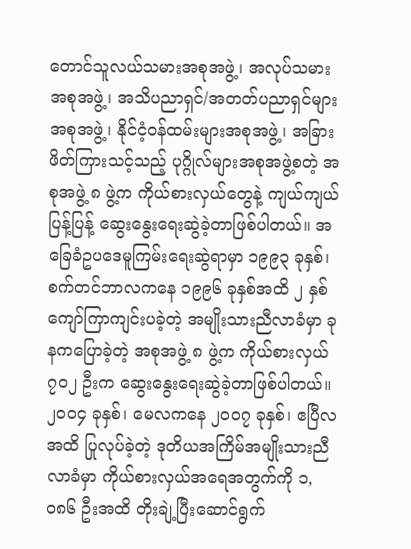တောင်သူလယ်သမားအစုအဖွဲ့၊ အလုပ်သမား အစုအဖွဲ့၊ အသိပညာရှင်/အတတ်ပညာရှင်များအစုအဖွဲ့၊ နိုင်ငံ့ဝန်ထမ်းများအစုအဖွဲ့၊ အခြားဖိတ်ကြားသင့်သည့် ပုဂ္ဂိုလ်များအစုအဖွဲ့စတဲ့ အစုအဖွဲ့ ၈ ဖွဲ့က ကိုယ်စားလှယ်တွေနဲ့ ကျယ်ကျယ်ပြန့်ပြန့် ဆွေးနွေးရေးဆွဲခဲ့တာဖြစ်ပါတယ်။ အခြေခံဥပဒေမူကြမ်းရေးဆွဲရာမှာ ၁၉၉၃ ခုနှစ်၊ စက်တင်ဘာလကနေ ၁၉၉၆ ခုနှစ်အထိ ၂ နှစ် ကျော်ကြာကျင်းပခဲ့တဲ့ အမျိုးသားညီလာခံမှာ ခုနကပြောခဲ့တဲ့ အစုအဖွဲ့ ၈ ဖွဲ့က ကိုယ်စားလှယ် ၇၀၂ ဦးက ဆွေးနွေးရေးဆွဲခဲ့တာဖြစ်ပါတယ်။ ၂၀၀၄ ခုနှစ်၊ မေလကနေ ၂၀၀၇ ခုနှစ်၊ ဧပြီလအထိ ပြုလုပ်ခဲ့တဲ့ ဒုတိယအကြိမ်အမျိုးသားညီလာခံမှာ ကိုယ်စားလှယ်အရေအတွက်ကို ၁,၀၈၆ ဦးအထိ တိုးချဲ့ပြီးဆောင်ရွက်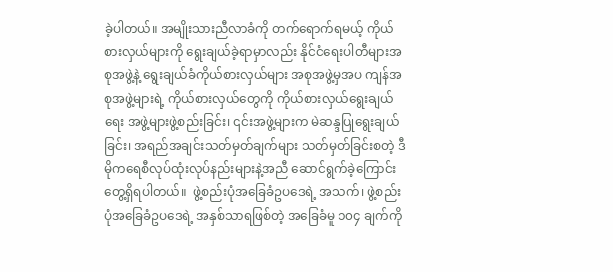ခဲ့ပါတယ်။ အမျိုးသားညီလာခံကို တက်ရောက်ရမယ့် ကိုယ်စားလှယ်များကို ရွေးချယ်ခဲ့ရာမှာလည်း နိုင်ငံရေးပါတီများအစုအဖွဲ့နဲ့ ရွေးချယ်ခံကိုယ်စားလှယ်များ အစုအဖွဲ့မှအပ ကျန်အစုအဖွဲ့များရဲ့ ကိုယ်စားလှယ်တွေကို ကိုယ်စားလှယ်ရွေးချယ်ရေး အဖွဲ့များဖွဲ့စည်းခြင်း၊ ၎င်းအဖွဲ့များက မဲဆန္ဒပြုရွေးချယ်ခြင်း၊ အရည်အချင်းသတ်မှတ်ချက်များ သတ်မှတ်ခြင်းစတဲ့ ဒီမိုကရေစီလုပ်ထုံးလုပ်နည်းများနဲ့အညီ ဆောင်ရွက်ခဲ့ကြောင်း တွေ့ရှိရပါတယ်။  ဖွဲ့စည်းပုံအခြေခံဥပဒေရဲ့ အသက်၊ ဖွဲ့စည်းပုံအခြေခံဥပဒေရဲ့ အနှစ်သာရဖြစ်တဲ့ အခြေခံမူ ၁၀၄ ချက်ကို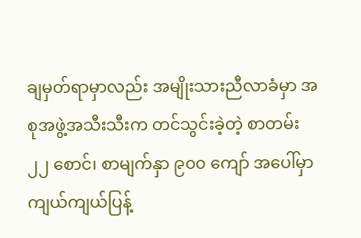ချမှတ်ရာမှာလည်း အမျိုးသားညီလာခံမှာ အစုအဖွဲ့အသီးသီးက တင်သွင်းခဲ့တဲ့ စာတမ်း ၂၂ စောင်၊ စာမျက်နှာ ၉၀၀ ကျော် အပေါ်မှာ ကျယ်ကျယ်ပြန့်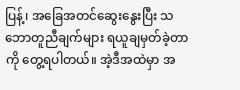ပြန့်၊ အခြေအတင်ဆွေးနွေးပြီး သဘောတူညီချက်များ ရယူချမှတ်ခဲ့တာကို တွေ့ရပါတယ်။ အဲ့ဒီအထဲမှာ အ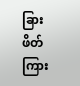ခြားဖိတ်ကြား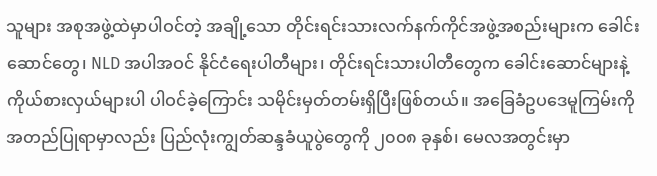သူများ အစုအဖွဲ့ထဲမှာပါဝင်တဲ့ အချို့သော တိုင်းရင်းသားလက်နက်ကိုင်အဖွဲ့အစည်းများက ခေါင်းဆောင်တွေ၊ NLD အပါအဝင် နိုင်ငံရေးပါတီများ၊ တိုင်းရင်းသားပါတီတွေက ခေါင်းဆောင်များနဲ့ ကိုယ်စားလှယ်များပါ ပါဝင်ခဲ့ကြောင်း သမိုင်းမှတ်တမ်းရှိပြီးဖြစ်တယ်။ အခြေခံဥပဒေမူကြမ်းကို အတည်ပြုရာမှာလည်း ပြည်လုံးကျွတ်ဆန္ဒခံယူပွဲတွေကို ၂၀၀၈ ခုနှစ်၊ မေလအတွင်းမှာ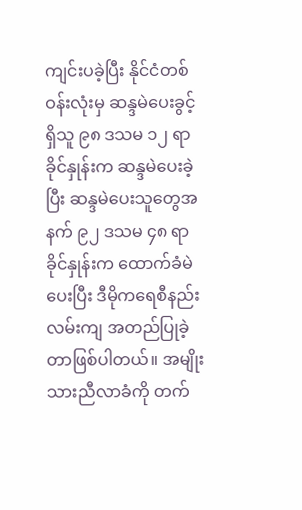ကျင်းပခဲ့ပြီး နိုင်ငံတစ်ဝန်းလုံးမှ ဆန္ဒမဲပေးခွင့်ရှိသူ ၉၈ ဒသမ ၁၂ ရာခိုင်နှုန်းက ဆန္ဒမဲပေးခဲ့ပြီး ဆန္ဒမဲပေးသူတွေအနက် ၉၂ ဒသမ ၄၈ ရာခိုင်နှုန်းက ထောက်ခံမဲပေးပြီး ဒီမိုကရေစီနည်းလမ်းကျ အတည်ပြုခဲ့တာဖြစ်ပါတယ်။ အမျိုးသားညီလာခံကို တက်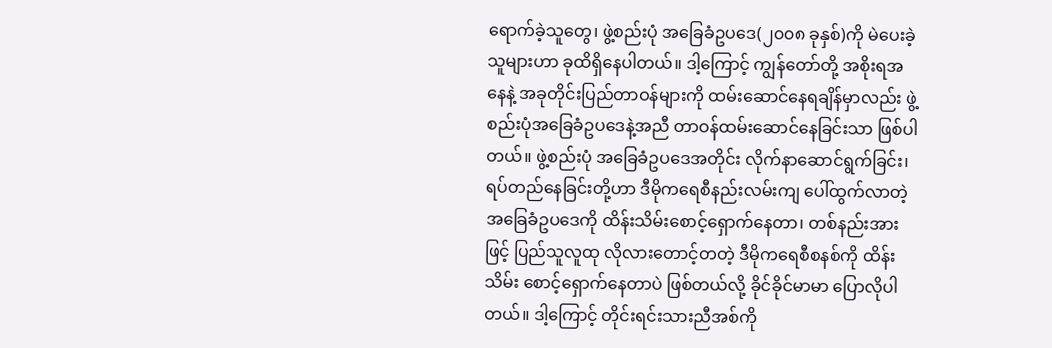ရောက်ခဲ့သူတွေ၊ ဖွဲ့စည်းပုံ အခြေခံဥပဒေ(၂၀၀၈ ခုနှစ်)ကို မဲပေးခဲ့သူများဟာ ခုထိရှိနေပါတယ်။ ဒါ့ကြောင့် ကျွန်တော်တို့ အစိုးရအနေနဲ့ အခုတိုင်းပြည်တာဝန်များကို ထမ်းဆောင်နေရချိန်မှာလည်း ဖွဲ့စည်းပုံအခြေခံဥပဒေနဲ့အညီ တာဝန်ထမ်းဆောင်နေခြင်းသာ ဖြစ်ပါတယ်။ ဖွဲ့စည်းပုံ အခြေခံဥပဒေအတိုင်း လိုက်နာဆောင်ရွက်ခြင်း၊ ရပ်တည်နေခြင်းတို့ဟာ ဒီမိုကရေစီနည်းလမ်းကျ ပေါ်ထွက်လာတဲ့ အခြေခံဥပဒေကို ထိန်းသိမ်းစောင့်ရှောက်နေတာ၊ တစ်နည်းအားဖြင့် ပြည်သူလူထု လိုလားတောင့်တတဲ့ ဒီမိုကရေစီစနစ်ကို ထိန်းသိမ်း စောင့်ရှောက်နေတာပဲ ဖြစ်တယ်လို့ ခိုင်ခိုင်မာမာ ပြောလိုပါတယ်။ ဒါ့ကြောင့် တိုင်းရင်းသားညီအစ်ကို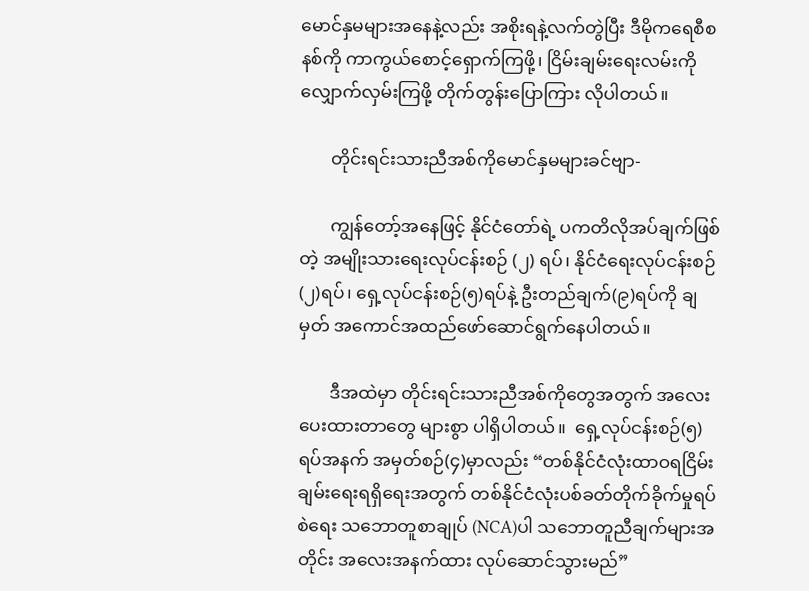မောင်နှမများအနေနဲ့လည်း အစိုးရနဲ့လက်တွဲပြီး ဒီမိုကရေစီစနစ်ကို ကာကွယ်စောင့်ရှောက်ကြဖို့၊ ငြိမ်းချမ်းရေးလမ်းကို လျှောက်လှမ်းကြဖို့ တိုက်တွန်းပြောကြား လိုပါတယ်။

       တိုင်းရင်းသားညီအစ်ကိုမောင်နှမများခင်ဗျာ-

       ကျွန်တော့်အနေဖြင့် နိုင်ငံတော်ရဲ့ ပကတိလိုအပ်ချက်ဖြစ်တဲ့ အမျိုးသားရေးလုပ်ငန်းစဉ် (၂) ရပ်၊ နိုင်ငံရေးလုပ်ငန်းစဉ်(၂)ရပ်၊ ရှေ့လုပ်ငန်းစဉ်(၅)ရပ်နဲ့ ဦးတည်ချက်(၉)ရပ်ကို ချမှတ် အကောင်အထည်ဖော်ဆောင်ရွက်နေပါတယ်။

       ဒီအထဲမှာ တိုင်းရင်းသားညီအစ်ကိုတွေအတွက် အလေးပေးထားတာတွေ များစွာ ပါရှိပါတယ်။  ရှေ့လုပ်ငန်းစဉ်(၅)ရပ်အနက် အမှတ်စဉ်(၄)မှာလည်း “တစ်နိုင်ငံလုံးထာဝရငြိမ်းချမ်းရေးရရှိရေးအတွက် တစ်နိုင်ငံလုံးပစ်ခတ်တိုက်ခိုက်မှုရပ်စဲရေး သဘောတူစာချုပ် (NCA)ပါ သဘောတူညီချက်များအတိုင်း အလေးအနက်ထား လုပ်ဆောင်သွားမည်”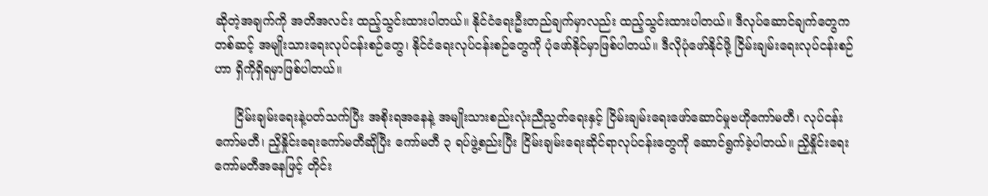ဆိုတဲ့အချက်ကို အတိအလင်း ထည့်သွင်းထားပါတယ်။ နိုင်ငံရေးဦးတည်ချက်မှာလည်း ထည့်သွင်းထားပါတယ်။ ဒီလုပ်ဆောင်ချက်တွေကတစ်ဆင့် အမျိုးသားရေးလုပ်ငန်းစဉ်တွေ၊ နိုင်ငံရေးလုပ်ငန်းစဉ်တွေကို ပုံဖော်နိုင်မှာဖြစ်ပါတယ်။ ဒီလိုပုံဖော်နိုင်ဖို့ ငြိမ်းချမ်းရေးလုပ်ငန်းစဉ်ဟာ ရှိကိုရှိရမှာဖြစ်ပါတယ်။

     ငြိမ်းချမ်းရေးနဲ့ပတ်သက်ပြီး အစိုးရအနေနဲ့ အမျိုးသားစည်းလုံးညီညွတ်ရေးနှင့် ငြိမ်းချမ်းရေးဖော်ဆောင်မှုဗဟိုကော်မတီ၊ လုပ်ငန်းကော်မတီ၊ ညှိနှိုင်းရေးကော်မတီဆိုပြီး ကော်မတီ ၃ ရပ်ဖွဲ့စည်းပြီး ငြိမ်းချမ်းရေးဆိုင်ရာလုပ်ငန်းတွေကို ဆောင်ရွက်ခဲ့ပါတယ်။ ညှိနှိုင်းရေးကော်မတီအနေဖြင့် တိုင်း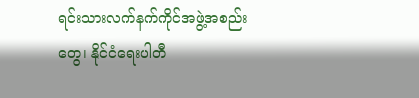ရင်းသားလက်နက်ကိုင်အဖွဲ့အစည်းတွေ၊ နိုင်ငံရေးပါတီ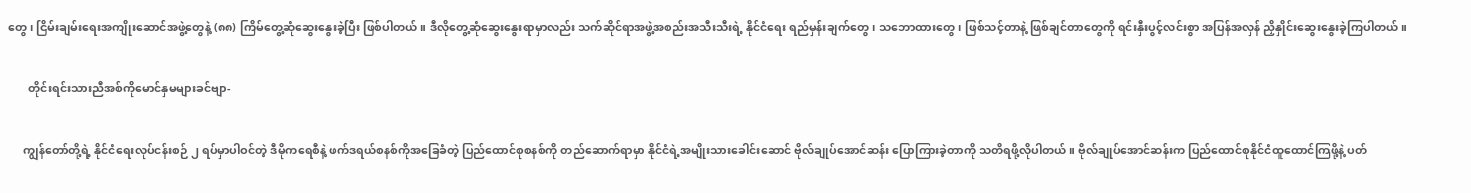တွေ၊ ငြိမ်းချမ်းရေးအကျိုးဆောင်အဖွဲ့တွေနဲ့ (၈၈) ကြိမ်တွေ့ဆုံဆွေးနွေးခဲ့ပြီး ဖြစ်ပါတယ်။ ဒီလိုတွေ့ဆုံဆွေးနွေးရာမှာလည်း သက်ဆိုင်ရာအဖွဲ့အစည်းအသီးသီးရဲ့ နိုင်ငံရေး ရည်မှန်းချက်တွေ၊ သဘောထားတွေ၊ ဖြစ်သင့်တာနဲ့ ဖြစ်ချင်တာတွေကို ရင်းနှီးပွင့်လင်းစွာ အပြန်အလှန် ညှိနှိုင်းဆွေးနွေးခဲ့ကြပါတယ်။

       တိုင်းရင်းသားညီအစ်ကိုမောင်နှမများခင်ဗျာ-

     ကျွန်တော်တို့ရဲ့ နိုင်ငံရေးလုပ်ငန်းစဉ် ၂ ရပ်မှာပါဝင်တဲ့ ဒီမိုကရေစီနဲ့ ဖက်ဒရယ်စနစ်ကိုအခြေခံတဲ့ ပြည်ထောင်စုစနစ်ကို တည်ဆောက်ရာမှာ နိုင်ငံရဲ့အမျိုးသားခေါင်းဆောင် ဗိုလ်ချုပ်အောင်ဆန်း ပြောကြားခဲ့တာကို သတိရဖို့လိုပါတယ်။ ဗိုလ်ချုပ်အောင်ဆန်းက ပြည်ထောင်စုနိုင်ငံထူထောင်ကြဖို့နဲ့ ပတ်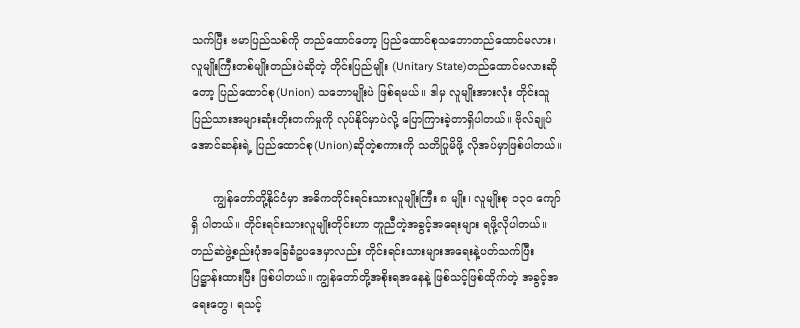သက်ပြီး ဗမာပြည်သစ်ကို တည်ထောင်တော့ ပြည်ထောင်စုသဘောတည်ထောင်မလား၊ လူမျိုးကြီးတစ်မျိုးတည်းပဲဆိုတဲ့ တိုင်းပြည်မျိုး (Unitary State)တည်ထောင်မလားဆိုတော့ ပြည်ထောင်စု(Union) သဘောမျိုးပဲ ဖြစ်ရမယ်။ ဒါမှ လူမျိုးအားလုံး တိုင်းသူပြည်သားအများဆုံးတိုးတက်မှုကို လုပ်နိုင်မှာပဲလို့ ပြောကြားခဲ့တာရှိပါတယ်။ ဗိုလ်ချုပ်အောင်ဆန်းရဲ့ ပြည်ထောင်စု(Union)ဆိုတဲ့စကားကို သတိပြုမိဖို့ လိုအပ်မှာဖြစ်ပါတယ်။

      ကျွန်တော်တို့နိုင်ငံမှာ အဓိကတိုင်းရင်းသားလူမျိုးကြီး ၈ မျိုး၊ လူမျိုးစု ၁၃၀ ကျော်ရှိ ပါတယ်။ တိုင်းရင်းသားလူမျိုးတိုင်းဟာ တူညီတဲ့အခွင့်အရေးများ ရဖို့လိုပါတယ်။ တည်ဆဲဖွဲ့စည်းပုံအခြေခံဥပဒေမှာလည်း တိုင်းရင်းသားများအရေးနဲ့ပတ်သက်ပြီး ပြဋ္ဌာန်းထားပြီး ဖြစ်ပါတယ်။ ကျွန်တော်တို့အစိုးရအနေနဲ့ ဖြစ်သင့်ဖြစ်ထိုက်တဲ့ အခွင့်အရေးတွေ၊ ရသင့်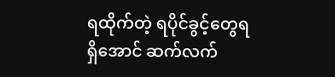ရထိုက်တဲ့ ရပိုင်ခွင့်တွေရရှိအောင် ဆက်လက်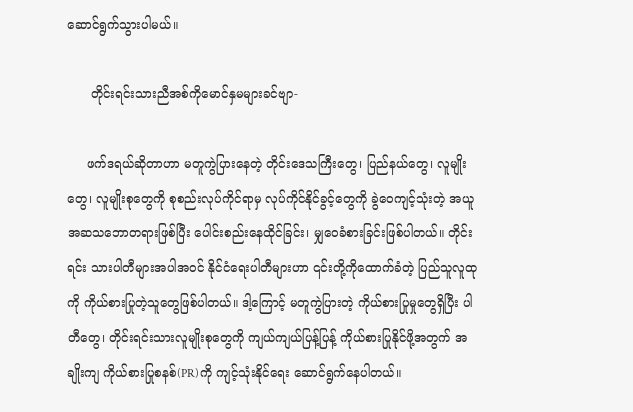ဆောင်ရွက်သွားပါမယ်။

      တိုင်းရင်းသားညီအစ်ကိုမောင်နှမများခင်ဗျာ-

     ဖက်ဒရယ်ဆိုတာဟာ မတူကွဲပြားနေတဲ့ တိုင်းဒေသကြီးတွေ၊ ပြည်နယ်တွေ၊ လူမျိုးတွေ၊ လူမျိုးစုတွေကို စုစည်းလုပ်ကိုင်ရာမှ လုပ်ကိုင်နိုင်ခွင့်တွေကို ခွဲဝေကျင့်သုံးတဲ့ အယူအဆသဘောတရားဖြစ်ပြီး ပေါင်းစည်းနေထိုင်ခြင်း၊ မျှဝေခံစားခြင်းဖြစ်ပါတယ်။ တိုင်းရင်း သားပါတီများအပါအဝင် နိုင်ငံရေးပါတီများဟာ ၎င်းတို့ကိုထောက်ခံတဲ့ ပြည်သူလူထုကို ကိုယ်စားပြုတဲ့သူတွေဖြစ်ပါတယ်။ ဒါ့ကြောင့် မတူကွဲပြားတဲ့ ကိုယ်စားပြုမှုတွေရှိပြီး ပါတီတွေ၊ တိုင်းရင်းသားလူမျိုးစုတွေကို ကျယ်ကျယ်ပြန့်ပြန့် ကိုယ်စားပြုနိုင်ဖို့အတွက် အချိုးကျ ကိုယ်စားပြုစနစ်(PR)ကို ကျင့်သုံးနိုင်ရေး ဆောင်ရွက်နေပါတယ်။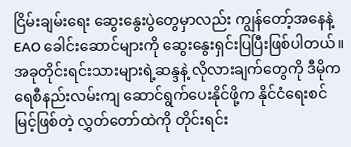ငြိမ်းချမ်းရေး ဆွေးနွေးပွဲတွေမှာလည်း ကျွန်တော့်အနေနဲ့ EAO ခေါင်းဆောင်များကို ဆွေးနွေးရှင်းပြပြီးဖြစ်ပါတယ်။ အခုတိုင်းရင်းသားများရဲ့ဆန္ဒနဲ့ လိုလားချက်တွေကို ဒီမိုကရေစီနည်းလမ်းကျ ဆောင်ရွက်ပေးနိုင်ဖို့က နိုင်ငံရေးစင်မြင့်ဖြစ်တဲ့ လွှတ်တော်ထဲကို တိုင်းရင်း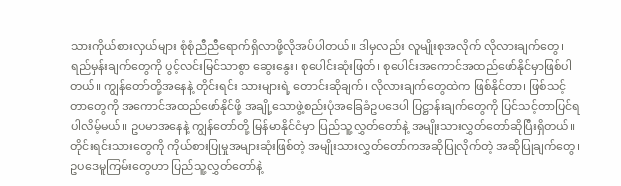သားကိုယ်စားလှယ်များ စုံစုံညီညီရောက်ရှိလာဖို့လိုအပ်ပါတယ်။ ဒါမှလည်း လူမျိုးစုအလိုက် လိုလားချက်တွေ၊ ရည်မှန်းချက်တွေကို ပွင့်လင်းမြင်သာစွာ ဆွေးနွေး၊ စုပေါင်းဆုံးဖြတ်၊ စုပေါင်းအကောင်အထည်ဖော်နိုင်မှာဖြစ်ပါတယ်။ ကျွန်တော်တို့အနေနဲ့ တိုင်းရင်း သားများရဲ့ တောင်းဆိုချက်၊ လိုလားချက်တွေထဲက ဖြစ်နိုင်တာ၊ ဖြစ်သင့်တာတွေကို အကောင်အထည်ဖော်နိုင်ဖို့ အချို့သောဖွဲ့စည်းပုံအခြေခံဥပဒေပါ ပြဋ္ဌာန်းချက်တွေကို ပြင်သင့်တာပြင်ရပါလိမ့်မယ်။ ဥပမာအနေနဲ့ ကျွန်တော်တို့ မြန်မာနိုင်ငံမှာ ပြည်သူ့လွှတ်တော်နဲ့ အမျိုးသားလွှတ်တော်ဆိုပြီးရှိတယ်။ တိုင်းရင်းသားတွေကို ကိုယ်စားပြုမှုအများဆုံးဖြစ်တဲ့ အမျိုးသားလွှတ်တော်ကအဆိုပြုလိုက်တဲ့ အဆိုပြုချက်တွေ၊ ဥပဒေမူကြမ်းတွေဟာ ပြည်သူ့လွှတ်တော်နဲ့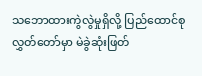သဘောထားကွဲလွဲမှုရှိလို့ ပြည်ထောင်စုလွှတ်တော်မှာ မဲခွဲဆုံးဖြတ်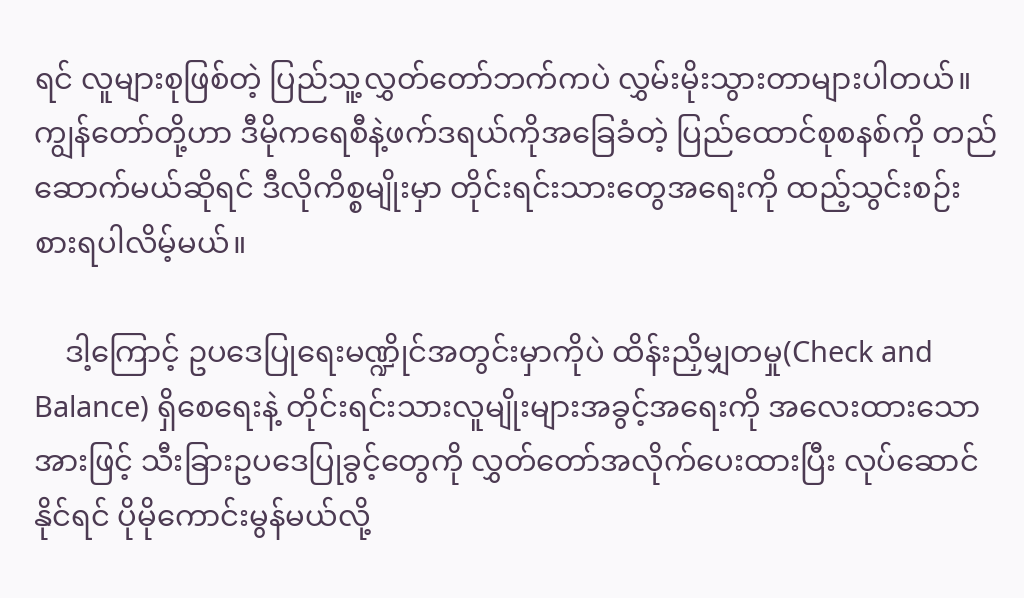ရင် လူများစုဖြစ်တဲ့ ပြည်သူ့လွှတ်တော်ဘက်ကပဲ လွှမ်းမိုးသွားတာများပါတယ်။ ကျွန်တော်တို့ဟာ ဒီမိုကရေစီနဲ့ဖက်ဒရယ်ကိုအခြေခံတဲ့ ပြည်ထောင်စုစနစ်ကို တည်ဆောက်မယ်ဆိုရင် ဒီလိုကိစ္စမျိုးမှာ တိုင်းရင်းသားတွေအရေးကို ထည့်သွင်းစဉ်းစားရပါလိမ့်မယ်။

    ဒါ့ကြောင့် ဥပဒေပြုရေးမဏ္ဍိုင်အတွင်းမှာကိုပဲ ထိန်းညှိမျှတမှု(Check and Balance) ရှိစေရေးနဲ့ တိုင်းရင်းသားလူမျိုးများအခွင့်အရေးကို အလေးထားသောအားဖြင့် သီးခြားဥပဒေပြုခွင့်တွေကို လွှတ်တော်အလိုက်ပေးထားပြီး လုပ်ဆောင်နိုင်ရင် ပိုမိုကောင်းမွန်မယ်လို့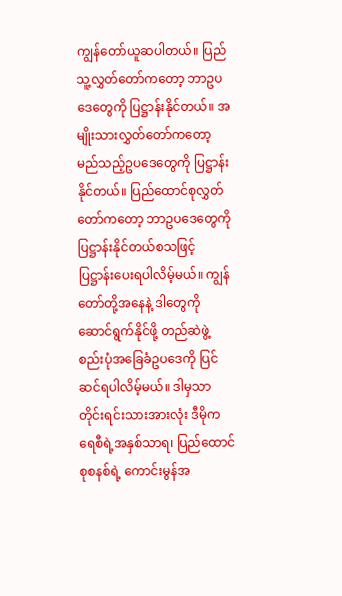ကျွန်တော်ယူဆပါတယ်။ ပြည်သူ့လွှတ်တော်ကတော့ ဘာဥပဒေတွေကို ပြဋ္ဌာန်းနိုင်တယ်။ အမျိုးသားလွှတ်တော်ကတော့ မည်သည့်ဥပဒေတွေကို ပြဋ္ဌာန်းနိုင်တယ်။ ပြည်ထောင်စုလွှတ်တော်ကတော့ ဘာဥပဒေတွေကို ပြဋ္ဌာန်းနိုင်တယ်စသဖြင့် ပြဋ္ဌာန်းပေးရပါလိမ့်မယ်။ ကျွန်တော်တို့အနေနဲ့ ဒါတွေကိုဆောင်ရွက်နိုင်ဖို့ တည်ဆဲဖွဲ့စည်းပုံအခြေခံဥပဒေကို ပြင်ဆင်ရပါလိမ့်မယ်။ ဒါမှသာ တိုင်းရင်းသားအားလုံး ဒီမိုကရေစီရဲ့အနှစ်သာရ၊ ပြည်ထောင်စုစနစ်ရဲ့ ကောင်းမွန်အ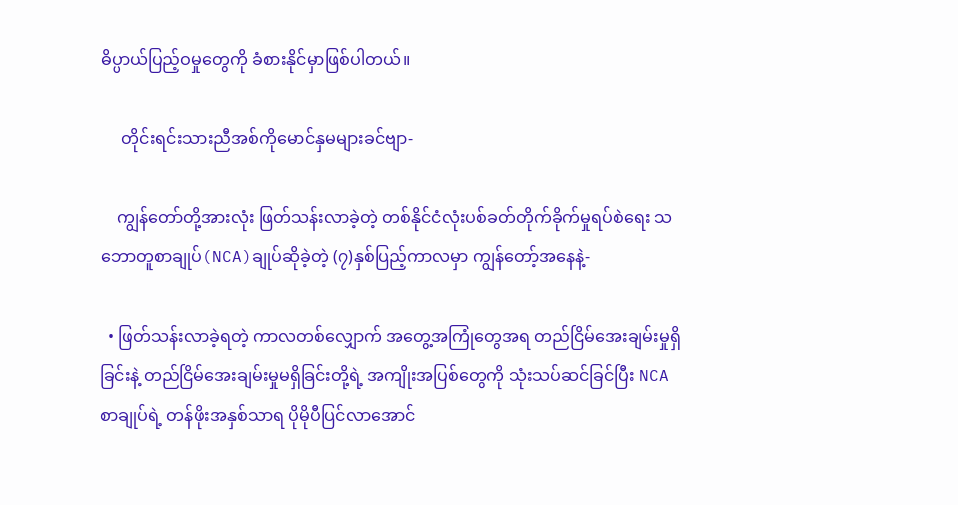ဓိပ္ပာယ်ပြည့်ဝမှုတွေကို ခံစားနိုင်မှာဖြစ်ပါတယ်။

     တိုင်းရင်းသားညီအစ်ကိုမောင်နှမများခင်ဗျာ-

    ကျွန်တော်တို့အားလုံး ဖြတ်သန်းလာခဲ့တဲ့ တစ်နိုင်ငံလုံးပစ်ခတ်တိုက်ခိုက်မှုရပ်စဲရေး သဘောတူစာချုပ်(NCA)ချုပ်ဆိုခဲ့တဲ့ (၇)နှစ်ပြည့်ကာလမှာ ကျွန်တော့်အနေနဲ့-

  • ဖြတ်သန်းလာခဲ့ရတဲ့ ကာလတစ်လျှောက် အတွေ့အကြုံတွေအရ တည်ငြိမ်အေးချမ်းမှုရှိခြင်းနဲ့ တည်ငြိမ်အေးချမ်းမှုမရှိခြင်းတို့ရဲ့ အကျိုးအပြစ်တွေကို သုံးသပ်ဆင်ခြင်ပြီး NCA စာချုပ်ရဲ့ တန်ဖိုးအနှစ်သာရ ပိုမိုပီပြင်လာအောင်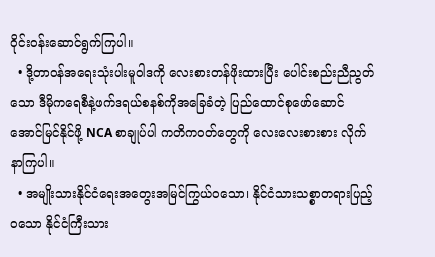ဝိုင်းဝန်းဆောင်ရွက်ကြပါ။
  • ဒို့တာဝန်အရေးသုံးပါးမူဝါဒကို လေးစားတန်ဖိုးထားပြီး ပေါင်းစည်းညီညွတ်သော ဒီမိုကရေစီနဲ့ဖက်ဒရယ်စနစ်ကိုအခြေခံတဲ့ ပြည်ထောင်စုဖော်ဆောင် အောင်မြင်နိုင်ဖို့ NCA စာချုပ်ပါ ကတိကဝတ်တွေကို လေးလေးစားစား လိုက်နာကြပါ။
  • အမျိုးသားနိုင်ငံရေးအတွေးအမြင်ကြွယ်ဝသော၊ နိုင်ငံသားသစ္စာတရားပြည့်ဝသော နိုင်ငံကြီးသား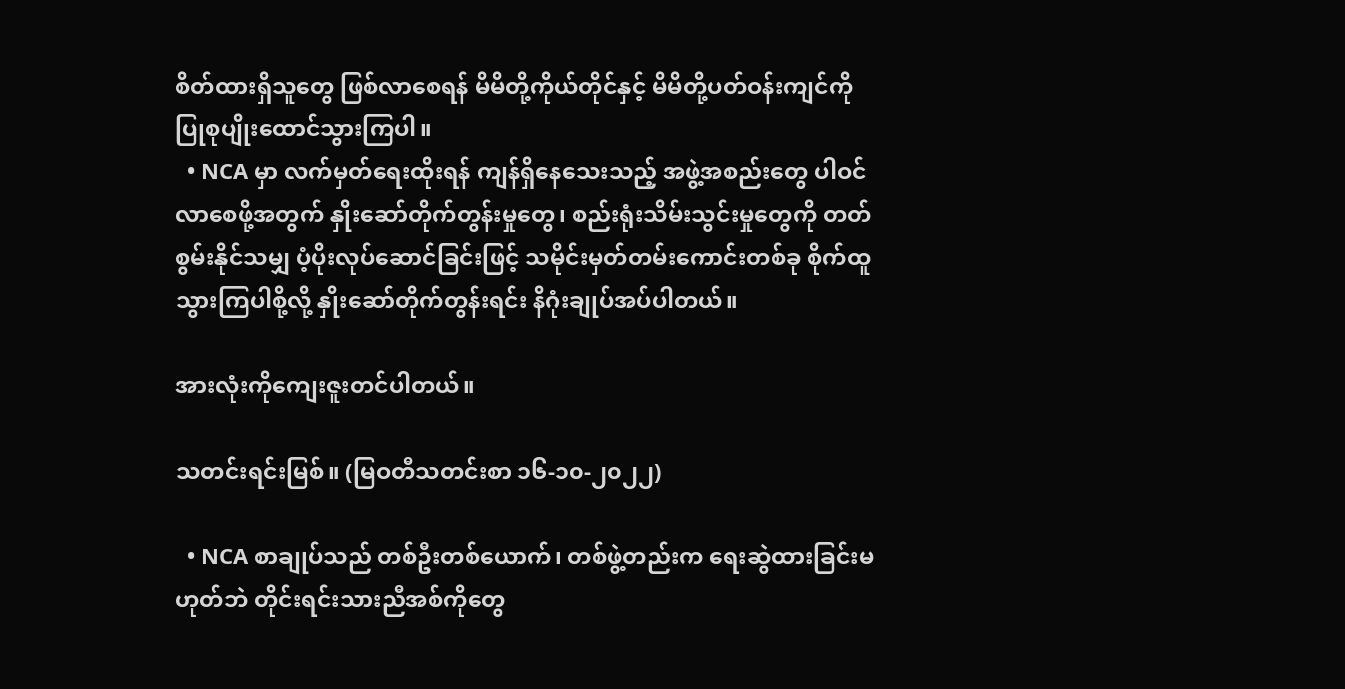စိတ်ထားရှိသူတွေ ဖြစ်လာစေရန် မိမိတို့ကိုယ်တိုင်နှင့် မိမိတို့ပတ်ဝန်းကျင်ကို ပြုစုပျိုးထောင်သွားကြပါ။
  • NCA မှာ လက်မှတ်ရေးထိုးရန် ကျန်ရှိနေသေးသည့် အဖွဲ့အစည်းတွေ ပါဝင်လာစေဖို့အတွက် နှိုးဆော်တိုက်တွန်းမှုတွေ၊ စည်းရုံးသိမ်းသွင်းမှုတွေကို တတ်စွမ်းနိုင်သမျှ ပံ့ပိုးလုပ်ဆောင်ခြင်းဖြင့် သမိုင်းမှတ်တမ်းကောင်းတစ်ခု စိုက်ထူသွားကြပါစို့လို့ နှိုးဆော်တိုက်တွန်းရင်း နိဂုံးချုပ်အပ်ပါတယ်။

အားလုံးကိုကျေးဇူးတင်ပါတယ်။

သတင်းရင်းမြစ်။ (မြဝတီသတင်းစာ ၁၆-၁၀-၂၀၂၂)

  • NCA စာချုပ်သည် တစ်ဦးတစ်ယောက်၊ တစ်ဖွဲ့တည်းက ရေးဆွဲထားခြင်းမဟုတ်ဘဲ တိုင်းရင်းသားညီအစ်ကိုတွေ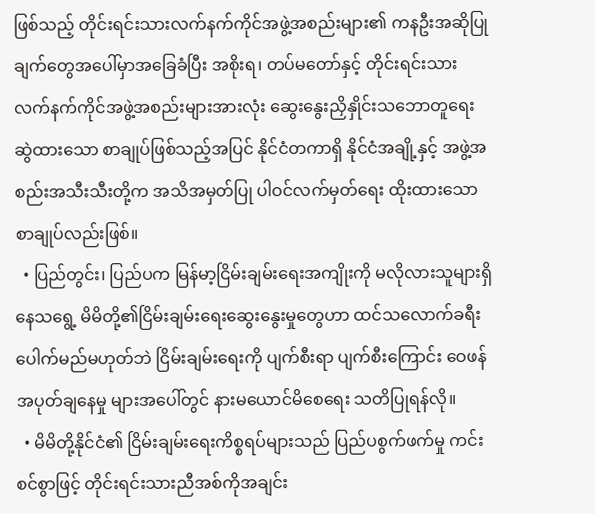ဖြစ်သည့် တိုင်းရင်းသားလက်နက်ကိုင်အဖွဲ့အစည်းများ၏ ကနဦးအဆိုပြုချက်တွေအပေါ်မှာအခြေခံပြီး အစိုးရ၊ တပ်မတော်နှင့် တိုင်းရင်းသားလက်နက်ကိုင်အဖွဲ့အစည်းများအားလုံး ဆွေးနွေးညှိနှိုင်းသဘောတူရေးဆွဲထားသော စာချုပ်ဖြစ်သည့်အပြင် နိုင်ငံတကာရှိ နိုင်ငံအချို့နှင့် အဖွဲ့အစည်းအသီးသီးတို့က အသိအမှတ်ပြု ပါဝင်လက်မှတ်ရေး ထိုးထားသော စာချုပ်လည်းဖြစ်။
  • ပြည်တွင်း၊ ပြည်ပက မြန်မာ့ငြိမ်းချမ်းရေးအကျိုးကို မလိုလားသူများရှိနေသရွေ့ မိမိတို့၏ငြိမ်းချမ်းရေးဆွေးနွေးမှုတွေဟာ ထင်သလောက်ခရီးပေါက်မည်မဟုတ်ဘဲ ငြိမ်းချမ်းရေးကို ပျက်စီးရာ ပျက်စီးကြောင်း ဝေဖန်အပုတ်ချနေမှု များအပေါ်တွင် နားမယောင်မိစေရေး သတိပြုရန်လို။
  • မိမိတို့နိုင်ငံ၏ ငြိမ်းချမ်းရေးကိစ္စရပ်များသည် ပြည်ပစွက်ဖက်မှု ကင်းစင်စွာဖြင့် တိုင်းရင်းသားညီအစ်ကိုအချင်း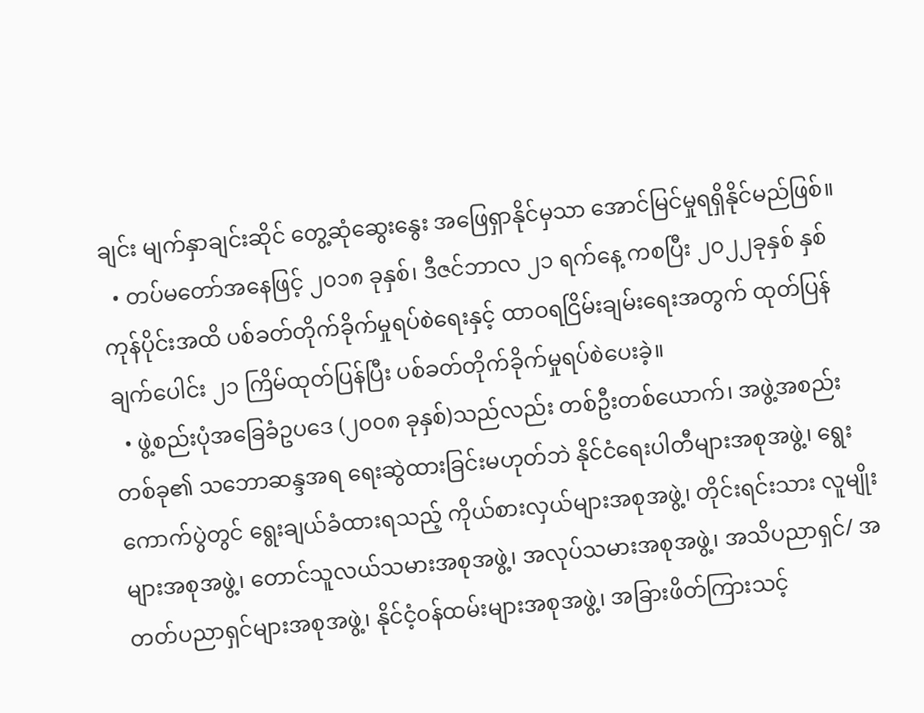ချင်း မျက်နှာချင်းဆိုင် တွေ့ဆုံဆွေးနွေး အဖြေရှာနိုင်မှသာ အောင်မြင်မှုရရှိနိုင်မည်ဖြစ်။
  • တပ်မတော်အနေဖြင့် ၂၀၁၈ ခုနှစ်၊ ဒီဇင်ဘာလ ၂၁ ရက်နေ့ ကစပြီး ၂၀၂၂ခုနှစ် နှစ်ကုန်ပိုင်းအထိ ပစ်ခတ်တိုက်ခိုက်မှုရပ်စဲရေးနှင့် ထာဝရငြိမ်းချမ်းရေးအတွက် ထုတ်ပြန်ချက်ပေါင်း ၂၁ ကြိမ်ထုတ်ပြန်ပြီး ပစ်ခတ်တိုက်ခိုက်မှုရပ်စဲပေးခဲ့။
  • ဖွဲ့စည်းပုံအခြေခံဥပဒေ (၂၀၀၈ ခုနှစ်)သည်လည်း တစ်ဦးတစ်ယောက်၊ အဖွဲ့အစည်းတစ်ခု၏ သဘောဆန္ဒအရ ရေးဆွဲထားခြင်းမဟုတ်ဘဲ နိုင်ငံရေးပါတီများအစုအဖွဲ့၊ ရွေးကောက်ပွဲတွင် ရွေးချယ်ခံထားရသည့် ကိုယ်စားလှယ်များအစုအဖွဲ့၊ တိုင်းရင်းသား လူမျိုးများအစုအဖွဲ့၊ တောင်သူလယ်သမားအစုအဖွဲ့၊ အလုပ်သမားအစုအဖွဲ့၊ အသိပညာရှင်/ အတတ်ပညာရှင်များအစုအဖွဲ့၊ နိုင်ငံ့ဝန်ထမ်းများအစုအဖွဲ့၊ အခြားဖိတ်ကြားသင့်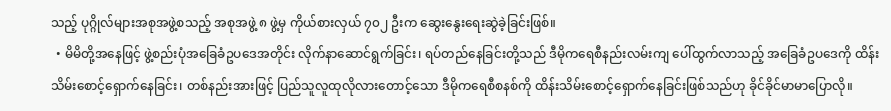သည့် ပုဂ္ဂိုလ်များအစုအဖွဲ့စသည့် အစုအဖွဲ့ ၈ ဖွဲ့မှ ကိုယ်စားလှယ် ၇၀၂ ဦးက ဆွေးနွေးရေးဆွဲခဲ့ခြင်းဖြစ်။
  • မိမိတို့အနေဖြင့် ဖွဲ့စည်းပုံအခြေခံဥပဒေအတိုင်း လိုက်နာဆောင်ရွက်ခြင်း၊ ရပ်တည်နေခြင်းတို့သည် ဒီမိုကရေစီနည်းလမ်းကျ ပေါ်ထွက်လာသည့် အခြေခံဥပဒေကို ထိန်းသိမ်းစောင့်ရှောက်နေခြင်း၊ တစ်နည်းအားဖြင့် ပြည်သူလူထုလိုလားတောင့်သော ဒီမိုကရေစီစနစ်ကို ထိန်းသိမ်းစောင့်ရှောက်နေခြင်းဖြစ်သည်ဟု ခိုင်ခိုင်မာမာပြောလို။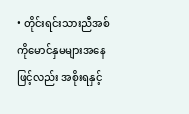• တိုင်းရင်းသားညီအစ်ကိုမောင်နှမများအနေဖြင့်လည်း အစိုးရနှင့်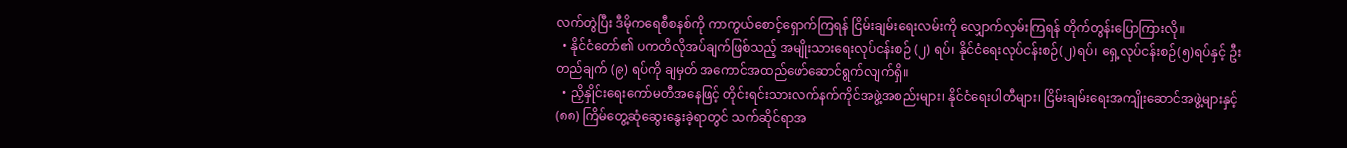လက်တွဲပြီး ဒီမိုကရေစီစနစ်ကို ကာကွယ်စောင့်ရှောက်ကြရန် ငြိမ်းချမ်းရေးလမ်းကို လျှောက်လှမ်းကြရန် တိုက်တွန်းပြောကြားလို။
  • နိုင်ငံတော်၏ ပကတိလိုအပ်ချက်ဖြစ်သည့် အမျိုးသားရေးလုပ်ငန်းစဉ် (၂) ရပ်၊ နိုင်ငံရေးလုပ်ငန်းစဉ်(၂)ရပ်၊ ရှေ့လုပ်ငန်းစဉ်(၅)ရပ်နှင့် ဦးတည်ချက် (၉) ရပ်ကို ချမှတ် အကောင်အထည်ဖော်ဆောင်ရွက်လျက်ရှိ။
  • ညှိနှိုင်းရေးကော်မတီအနေဖြင့် တိုင်းရင်းသားလက်နက်ကိုင်အဖွဲ့အစည်းများ၊ နိုင်ငံရေးပါတီများ၊ ငြိမ်းချမ်းရေးအကျိုးဆောင်အဖွဲ့များနှင့် (၈၈) ကြိမ်တွေ့ဆုံဆွေးနွေးခဲ့ရာတွင် သက်ဆိုင်ရာအ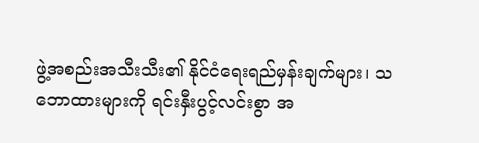ဖွဲ့အစည်းအသီးသီး၏ နိုင်ငံရေးရည်မှန်းချက်များ၊ သဘောထားများကို ရင်းနှီးပွင့်လင်းစွာ အ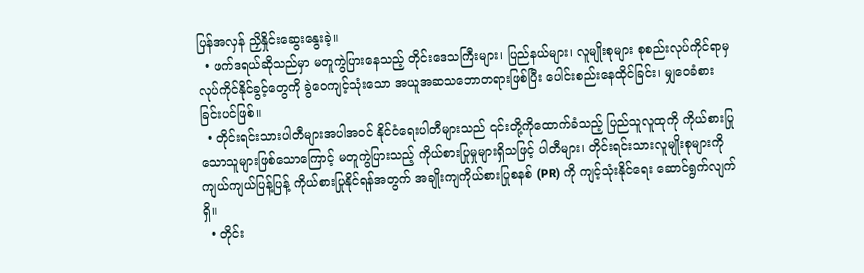ပြန်အလှန် ညှိနှိုင်းဆွေးနွေးခဲ့။
  • ဖက်ဒရယ်ဆိုသည်မှာ မတူကွဲပြားနေသည့် တိုင်းဒေသကြီးများ၊ ပြည်နယ်များ၊ လူမျိုးစုများ စုစည်းလုပ်ကိုင်ရာမှ လုပ်ကိုင်နိုင်ခွင့်တွေကို ခွဲဝေကျင့်သုံးသော အယူအဆသဘောတရားဖြစ်ပြီး ပေါင်းစည်းနေထိုင်ခြင်း၊ မျှဝေခံစားခြင်းပင်ဖြစ်။
  • တိုင်းရင်းသားပါတီများအပါအဝင် နိုင်ငံရေးပါတီများသည် ၎င်းတို့ကိုထောက်ခံသည့် ပြည်သူလူထုကို ကိုယ်စားပြုသောသူများဖြစ်သောကြောင့် မတူကွဲပြားသည့် ကိုယ်စားပြုမှုများရှိသဖြင့် ပါတီများ၊ တိုင်းရင်းသားလူမျိုးစုများကို ကျယ်ကျယ်ပြန့်ပြန့် ကိုယ်စားပြုနိုင်ရန်အတွက် အချိုးကျကိုယ်စားပြုစနစ် (PR) ကို ကျင့်သုံးနိုင်ရေး ဆောင်ရွက်လျက်ရှိ။
  • တိုင်း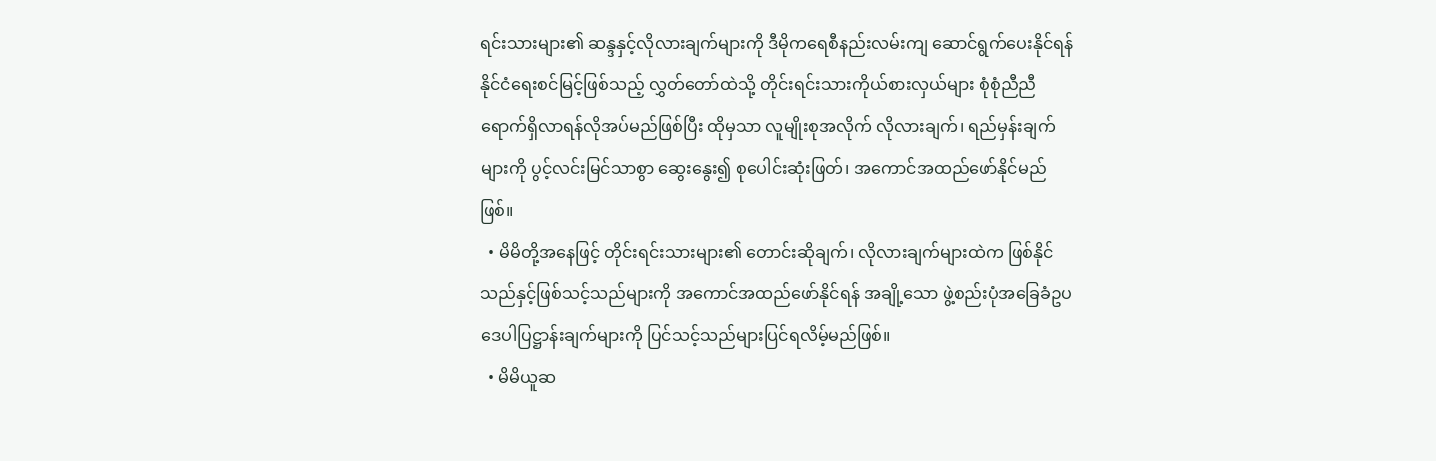ရင်းသားများ၏ ဆန္ဒနှင့်လိုလားချက်များကို ဒီမိုကရေစီနည်းလမ်းကျ ဆောင်ရွက်ပေးနိုင်ရန် နိုင်ငံရေးစင်မြင့်ဖြစ်သည့် လွှတ်တော်ထဲသို့ တိုင်းရင်းသားကိုယ်စားလှယ်များ စုံစုံညီညီရောက်ရှိလာရန်လိုအပ်မည်ဖြစ်ပြီး ထိုမှသာ လူမျိုးစုအလိုက် လိုလားချက်၊ ရည်မှန်းချက်များကို ပွင့်လင်းမြင်သာစွာ ဆွေးနွေး၍ စုပေါင်းဆုံးဖြတ်၊ အကောင်အထည်ဖော်နိုင်မည်ဖြစ်။
  • မိမိတို့အနေဖြင့် တိုင်းရင်းသားများ၏ တောင်းဆိုချက်၊ လိုလားချက်များထဲက ဖြစ်နိုင်သည်နှင့်ဖြစ်သင့်သည်များကို အကောင်အထည်ဖော်နိုင်ရန် အချို့သော ဖွဲ့စည်းပုံအခြေခံဥပဒေပါပြဋ္ဌာန်းချက်များကို ပြင်သင့်သည်များပြင်ရလိမ့်မည်ဖြစ်။
  • မိမိယူဆ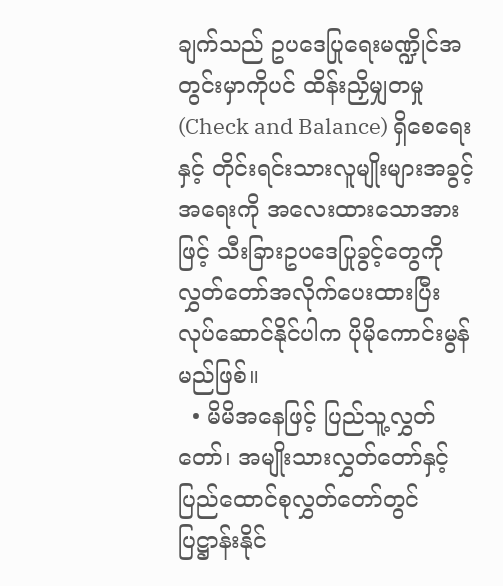ချက်သည် ဥပဒေပြုရေးမဏ္ဍိုင်အတွင်းမှာကိုပင် ထိန်းညှိမျှတမှု (Check and Balance) ရှိစေရေးနှင့် တိုင်းရင်းသားလူမျိုးများအခွင့်အရေးကို အလေးထားသောအားဖြင့် သီးခြားဥပဒေပြုခွင့်တွေကို လွှတ်တော်အလိုက်ပေးထားပြီး လုပ်ဆောင်နိုင်ပါက ပိုမိုကောင်းမွန်မည်ဖြစ်။
  • မိမိအနေဖြင့် ပြည်သူ့လွှတ်တော်၊ အမျိုးသားလွှတ်တော်နှင့် ပြည်ထောင်စုလွှတ်တော်တွင် ပြဋ္ဌာန်းနိုင်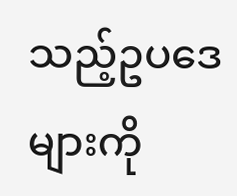သည့်ဥပဒေများကို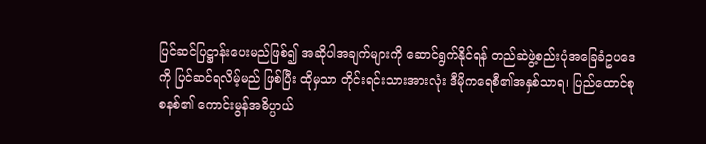ပြင်ဆင်ပြဋ္ဌာန်းပေးမည်ဖြစ်၍ အဆိုပါအချက်များကို ဆောင်ရွက်နိုင်ရန် တည်ဆဲဖွဲ့စည်းပုံအခြေခံဥပဒေကို ပြင်ဆင်ရလိမ့်မည် ဖြစ်ပြီး ထိုမှသာ တိုင်းရင်းသားအားလုံး ဒီမိုကရေစီ၏အနှစ်သာရ၊ ပြည်ထောင်စုစနစ်၏ ကောင်းမွန်အဓိပ္ပာယ်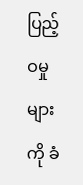ပြည့်ဝမှုများကို ခံ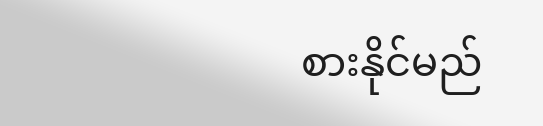စားနိုင်မည်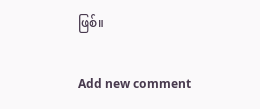ဖြစ်။

Add new comment